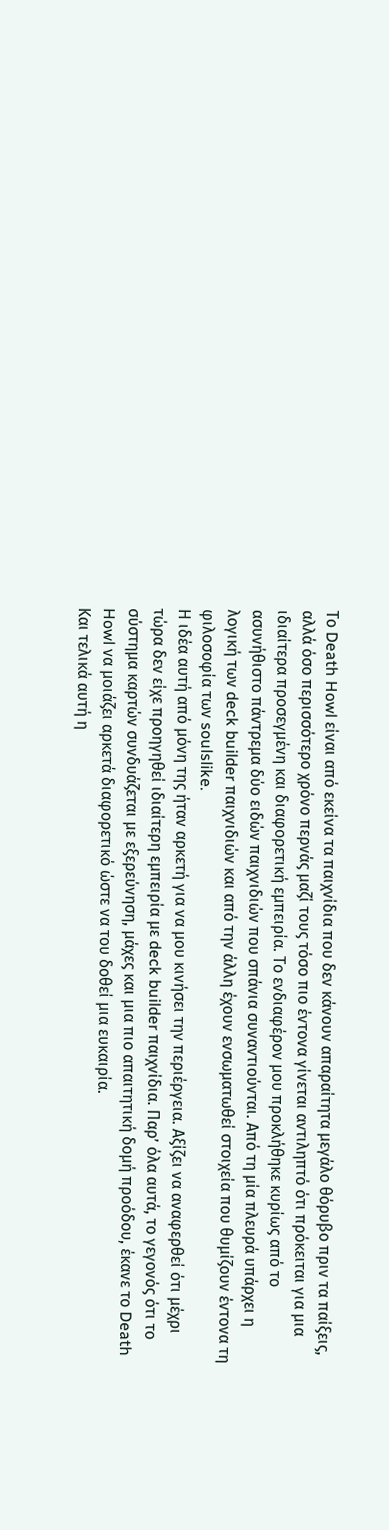Το Death Howl είναι από εκείνα τα παιχνίδια που δεν κάνουν απαραίτητα μεγάλο θόρυβο πριν τα παίξεις, αλλά όσο περισσότερο χρόνο περνάς μαζί τους τόσο πιο έντονα γίνεται αντιληπτό ότι πρόκειται για μια ιδιαίτερα προσεγμένη και διαφορετική εμπειρία. Το ενδιαφέρον μου προκλήθηκε κυρίως από το ασυνήθιστο πάντρεμα δύο ειδών παιχνιδιών που σπάνια συναντιούνται. Από τη μία πλευρά υπάρχει η λογική των deck builder παιχνιδιών και από την άλλη έχουν ενσωματωθεί στοιχεία που θυμίζουν έντονα τη φιλοσοφία των soulslike.
Η ιδέα αυτή από μόνη της ήταν αρκετή για να μου κινήσει την περιέργεια. Αξίζει να αναφερθεί ότι μέχρι τώρα δεν είχε προηγηθεί ιδιαίτερη εμπειρία με deck builder παιχνίδια. Παρ’ όλα αυτά, το γεγονός ότι το σύστημα καρτών συνδυάζεται με εξερεύνηση, μάχες και μια πιο απαιτητική δομή προόδου, έκανε το Death Howl να μοιάζει αρκετά διαφορετικό ώστε να του δοθεί μια ευκαιρία.
Και τελικά αυτή η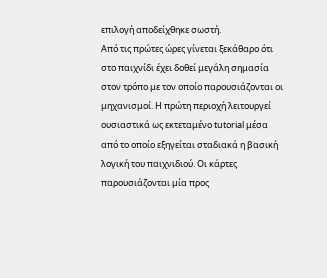επιλογή αποδείχθηκε σωστή.
Από τις πρώτες ώρες γίνεται ξεκάθαρο ότι στο παιχνίδι έχει δοθεί μεγάλη σημασία στον τρόπο με τον οποίο παρουσιάζονται οι μηχανισμοί. Η πρώτη περιοχή λειτουργεί ουσιαστικά ως εκτεταμένο tutorial μέσα από το οποίο εξηγείται σταδιακά η βασική λογική του παιχνιδιού. Οι κάρτες παρουσιάζονται μία προς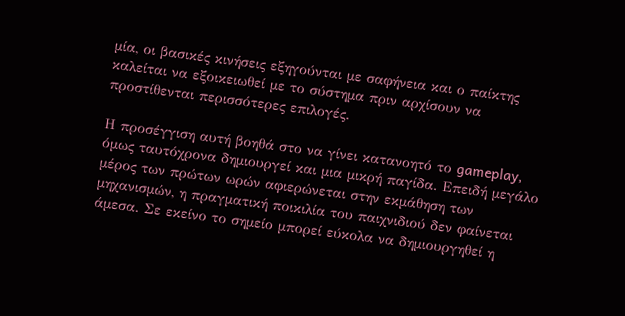μία, οι βασικές κινήσεις εξηγούνται με σαφήνεια και ο παίκτης καλείται να εξοικειωθεί με το σύστημα πριν αρχίσουν να προστίθενται περισσότερες επιλογές.

Η προσέγγιση αυτή βοηθά στο να γίνει κατανοητό το gameplay, όμως ταυτόχρονα δημιουργεί και μια μικρή παγίδα. Επειδή μεγάλο μέρος των πρώτων ωρών αφιερώνεται στην εκμάθηση των μηχανισμών, η πραγματική ποικιλία του παιχνιδιού δεν φαίνεται άμεσα. Σε εκείνο το σημείο μπορεί εύκολα να δημιουργηθεί η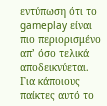εντύπωση ότι το gameplay είναι πιο περιορισμένο απ’ όσο τελικά αποδεικνύεται.
Για κάποιους παίκτες αυτό το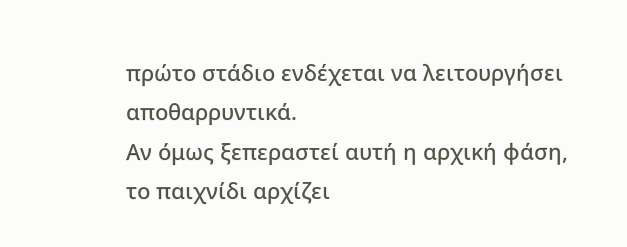πρώτο στάδιο ενδέχεται να λειτουργήσει αποθαρρυντικά.
Αν όμως ξεπεραστεί αυτή η αρχική φάση, το παιχνίδι αρχίζει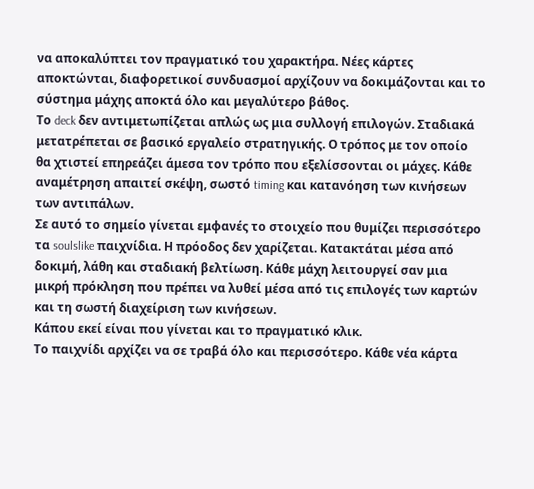να αποκαλύπτει τον πραγματικό του χαρακτήρα. Νέες κάρτες αποκτώνται, διαφορετικοί συνδυασμοί αρχίζουν να δοκιμάζονται και το σύστημα μάχης αποκτά όλο και μεγαλύτερο βάθος.
Το deck δεν αντιμετωπίζεται απλώς ως μια συλλογή επιλογών. Σταδιακά μετατρέπεται σε βασικό εργαλείο στρατηγικής. Ο τρόπος με τον οποίο θα χτιστεί επηρεάζει άμεσα τον τρόπο που εξελίσσονται οι μάχες. Κάθε αναμέτρηση απαιτεί σκέψη, σωστό timing και κατανόηση των κινήσεων των αντιπάλων.
Σε αυτό το σημείο γίνεται εμφανές το στοιχείο που θυμίζει περισσότερο τα soulslike παιχνίδια. Η πρόοδος δεν χαρίζεται. Κατακτάται μέσα από δοκιμή, λάθη και σταδιακή βελτίωση. Κάθε μάχη λειτουργεί σαν μια μικρή πρόκληση που πρέπει να λυθεί μέσα από τις επιλογές των καρτών και τη σωστή διαχείριση των κινήσεων.
Κάπου εκεί είναι που γίνεται και το πραγματικό κλικ.
Το παιχνίδι αρχίζει να σε τραβά όλο και περισσότερο. Κάθε νέα κάρτα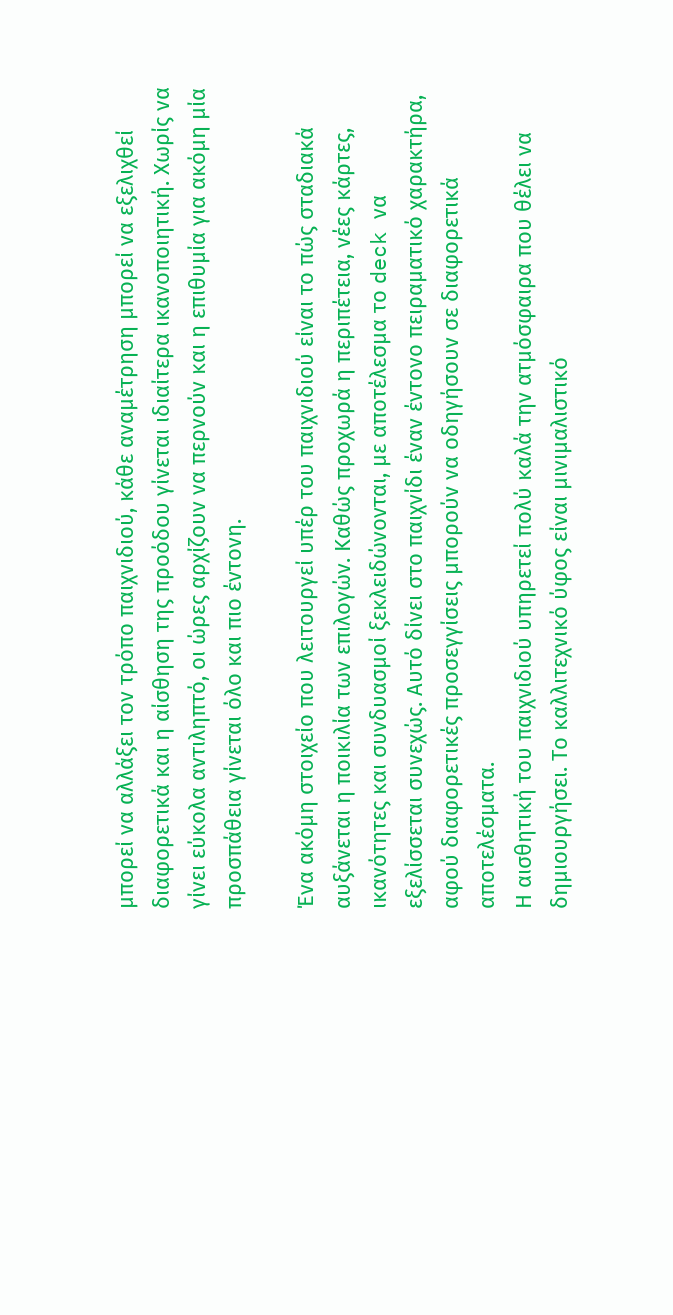μπορεί να αλλάξει τον τρόπο παιχνιδιού, κάθε αναμέτρηση μπορεί να εξελιχθεί διαφορετικά και η αίσθηση της προόδου γίνεται ιδιαίτερα ικανοποιητική. Χωρίς να γίνει εύκολα αντιληπτό, οι ώρες αρχίζουν να περνούν και η επιθυμία για ακόμη μία προσπάθεια γίνεται όλο και πιο έντονη.

Ένα ακόμη στοιχείο που λειτουργεί υπέρ του παιχνιδιού είναι το πώς σταδιακά αυξάνεται η ποικιλία των επιλογών. Καθώς προχωρά η περιπέτεια, νέες κάρτες, ικανότητες και συνδυασμοί ξεκλειδώνονται, με αποτέλεσμα το deck να εξελίσσεται συνεχώς. Αυτό δίνει στο παιχνίδι έναν έντονο πειραματικό χαρακτήρα, αφού διαφορετικές προσεγγίσεις μπορούν να οδηγήσουν σε διαφορετικά αποτελέσματα.
Η αισθητική του παιχνιδιού υπηρετεί πολύ καλά την ατμόσφαιρα που θέλει να δημιουργήσει. Το καλλιτεχνικό ύφος είναι μινιμαλιστικό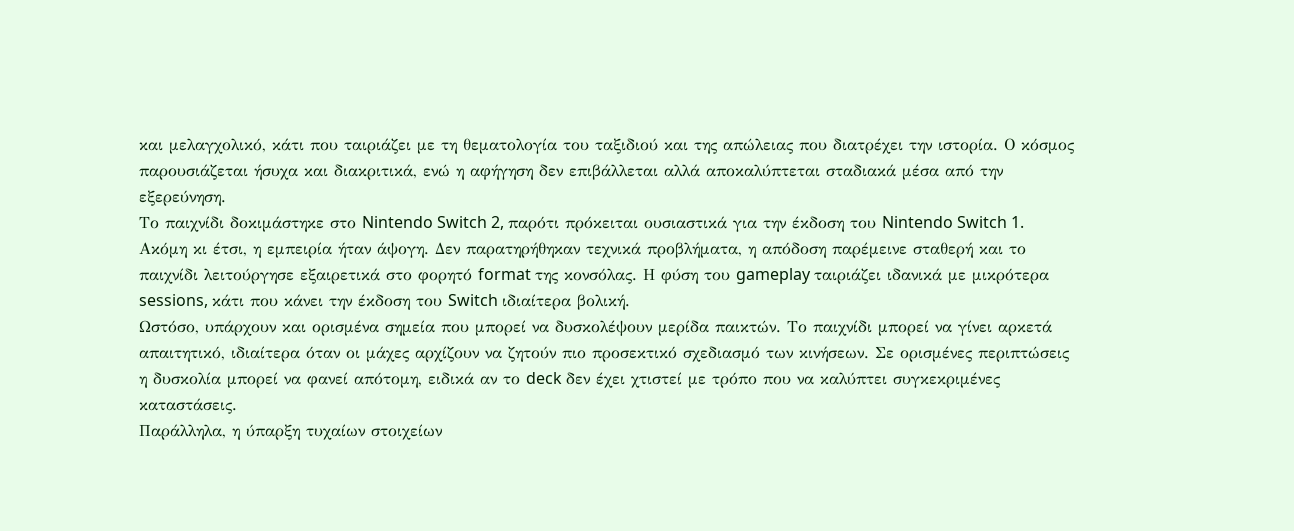και μελαγχολικό, κάτι που ταιριάζει με τη θεματολογία του ταξιδιού και της απώλειας που διατρέχει την ιστορία. Ο κόσμος παρουσιάζεται ήσυχα και διακριτικά, ενώ η αφήγηση δεν επιβάλλεται αλλά αποκαλύπτεται σταδιακά μέσα από την εξερεύνηση.
Το παιχνίδι δοκιμάστηκε στο Nintendo Switch 2, παρότι πρόκειται ουσιαστικά για την έκδοση του Nintendo Switch 1. Ακόμη κι έτσι, η εμπειρία ήταν άψογη. Δεν παρατηρήθηκαν τεχνικά προβλήματα, η απόδοση παρέμεινε σταθερή και το παιχνίδι λειτούργησε εξαιρετικά στο φορητό format της κονσόλας. Η φύση του gameplay ταιριάζει ιδανικά με μικρότερα sessions, κάτι που κάνει την έκδοση του Switch ιδιαίτερα βολική.
Ωστόσο, υπάρχουν και ορισμένα σημεία που μπορεί να δυσκολέψουν μερίδα παικτών. Το παιχνίδι μπορεί να γίνει αρκετά απαιτητικό, ιδιαίτερα όταν οι μάχες αρχίζουν να ζητούν πιο προσεκτικό σχεδιασμό των κινήσεων. Σε ορισμένες περιπτώσεις η δυσκολία μπορεί να φανεί απότομη, ειδικά αν το deck δεν έχει χτιστεί με τρόπο που να καλύπτει συγκεκριμένες καταστάσεις.
Παράλληλα, η ύπαρξη τυχαίων στοιχείων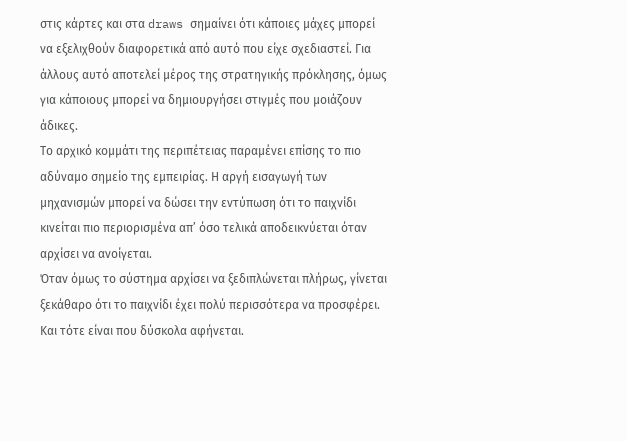στις κάρτες και στα draws σημαίνει ότι κάποιες μάχες μπορεί να εξελιχθούν διαφορετικά από αυτό που είχε σχεδιαστεί. Για άλλους αυτό αποτελεί μέρος της στρατηγικής πρόκλησης, όμως για κάποιους μπορεί να δημιουργήσει στιγμές που μοιάζουν άδικες.
Το αρχικό κομμάτι της περιπέτειας παραμένει επίσης το πιο αδύναμο σημείο της εμπειρίας. Η αργή εισαγωγή των μηχανισμών μπορεί να δώσει την εντύπωση ότι το παιχνίδι κινείται πιο περιορισμένα απ’ όσο τελικά αποδεικνύεται όταν αρχίσει να ανοίγεται.
Όταν όμως το σύστημα αρχίσει να ξεδιπλώνεται πλήρως, γίνεται ξεκάθαρο ότι το παιχνίδι έχει πολύ περισσότερα να προσφέρει.
Και τότε είναι που δύσκολα αφήνεται.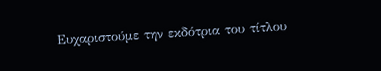Ευχαριστούμε την εκδότρια του τίτλου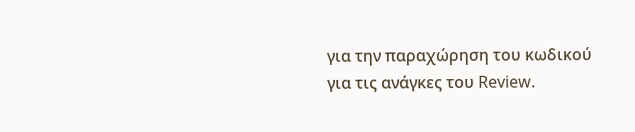για την παραχώρηση του κωδικού για τις ανάγκες του Review.